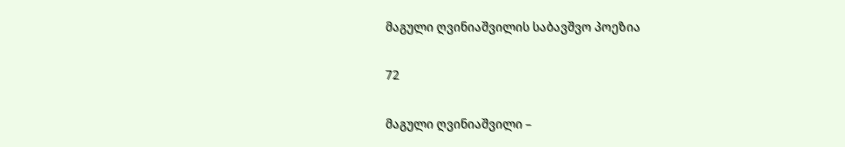მაგული ღვინიაშვილის საბავშვო პოეზია

72

მაგული ღვინიაშვილი –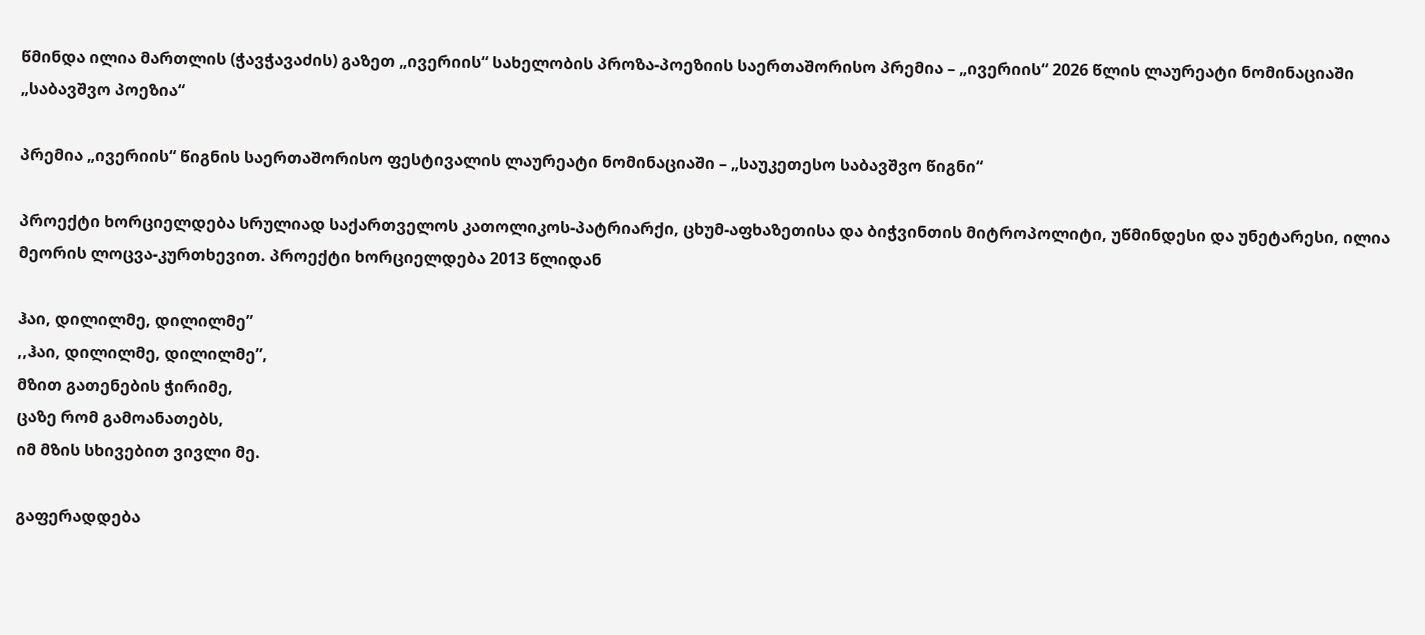წმინდა ილია მართლის (ჭავჭავაძის) გაზეთ „ივერიის“ სახელობის პროზა-პოეზიის საერთაშორისო პრემია – „ივერიის“ 2026 წლის ლაურეატი ნომინაციაში  „საბავშვო პოეზია“

პრემია „ივერიის“ წიგნის საერთაშორისო ფესტივალის ლაურეატი ნომინაციაში – „საუკეთესო საბავშვო წიგნი“

პროექტი ხორციელდება სრულიად საქართველოს კათოლიკოს-პატრიარქი, ცხუმ-აფხაზეთისა და ბიჭვინთის მიტროპოლიტი, უწმინდესი და უნეტარესი, ილია მეორის ლოცვა-კურთხევით. პროექტი ხორციელდება 2013 წლიდან

ჰაი, დილილმე, დილილმე”
,,ჰაი, დილილმე, დილილმე”,
მზით გათენების ჭირიმე,
ცაზე რომ გამოანათებს,
იმ მზის სხივებით ვივლი მე.

გაფერადდება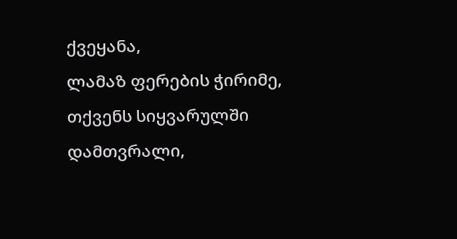ქვეყანა,
ლამაზ ფერების ჭირიმე,
თქვენს სიყვარულში დამთვრალი,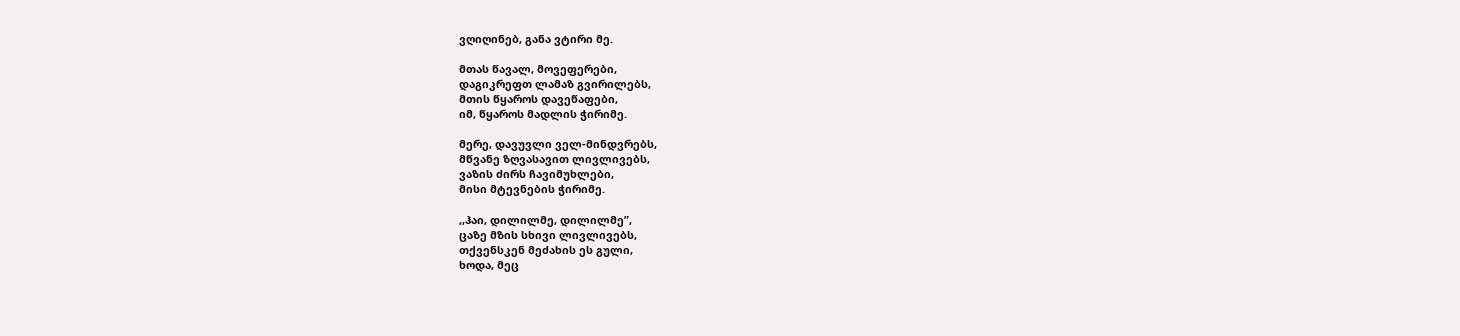ვღიღინებ, განა ვტირი მე.

მთას წავალ, მოვეფერები,
დაგიკრეფთ ლამაზ გვირილებს,
მთის წყაროს დავეწაფები,
იმ, წყაროს მადლის ჭირიმე.

მერე, დავუვლი ველ-მინდვრებს,
მწვანე ზღვასავით ლივლივებს,
ვაზის ძირს ჩავიმუხლები,
მისი მტევნების ჭირიმე.

,,ჰაი, დილილმე, დილილმე”,
ცაზე მზის სხივი ლივლივებს,
თქვენსკენ მეძახის ეს გული,
ხოდა, მეც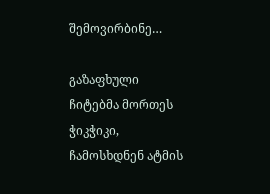შემოვირბინე…

გაზაფხული
ჩიტებმა მორთეს ჭიკჭიკი,
ჩამოსხდნენ ატმის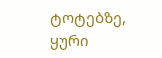ტოტებზე,
ყური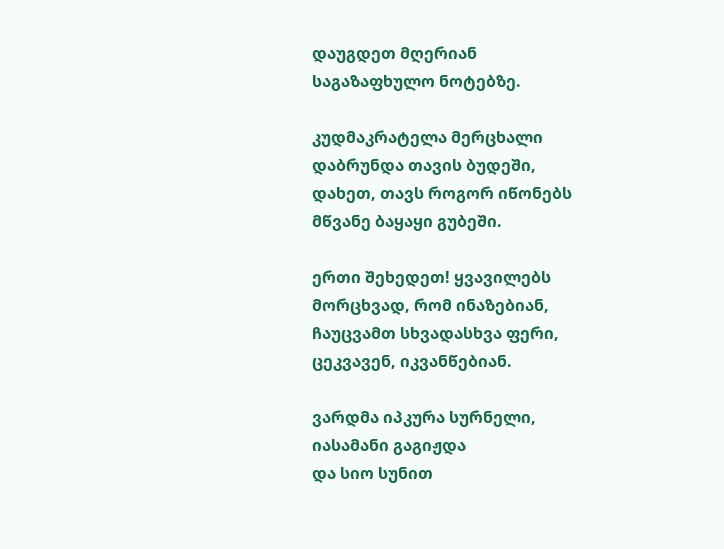დაუგდეთ მღერიან
საგაზაფხულო ნოტებზე.

კუდმაკრატელა მერცხალი
დაბრუნდა თავის ბუდეში,
დახეთ, თავს როგორ იწონებს
მწვანე ბაყაყი გუბეში.

ერთი შეხედეთ! ყვავილებს
მორცხვად, რომ ინაზებიან,
ჩაუცვამთ სხვადასხვა ფერი,
ცეკვავენ, იკვანწებიან.

ვარდმა იპკურა სურნელი,
იასამანი გაგიჟდა
და სიო სუნით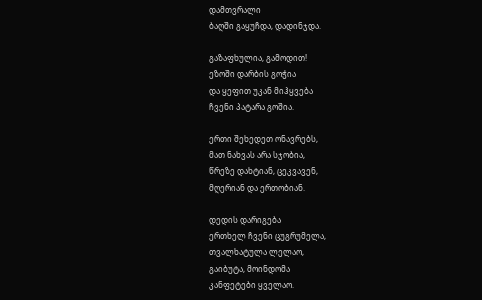დამთვრალი
ბაღში გაყუჩდა, დადინჯდა.

გაზაფხულია, გამოდით!
ეზოში დარბის გოჭია
და ყეფით უკან მიჰყვება
ჩვენი პატარა გოშია.

ერთი შეხედეთ ონავრებს,
მათ ნახვას არა სჯობია,
წრეზე დახტიან, ცეკვავენ,
მღერიან და ერთობიან.

დედის დარიგება
ერთხელ ჩვენი ცუგრუმელა,
თვალხატულა ლელაო,
გაიბუტა, მოინდომა
კანფეტები ყველაო.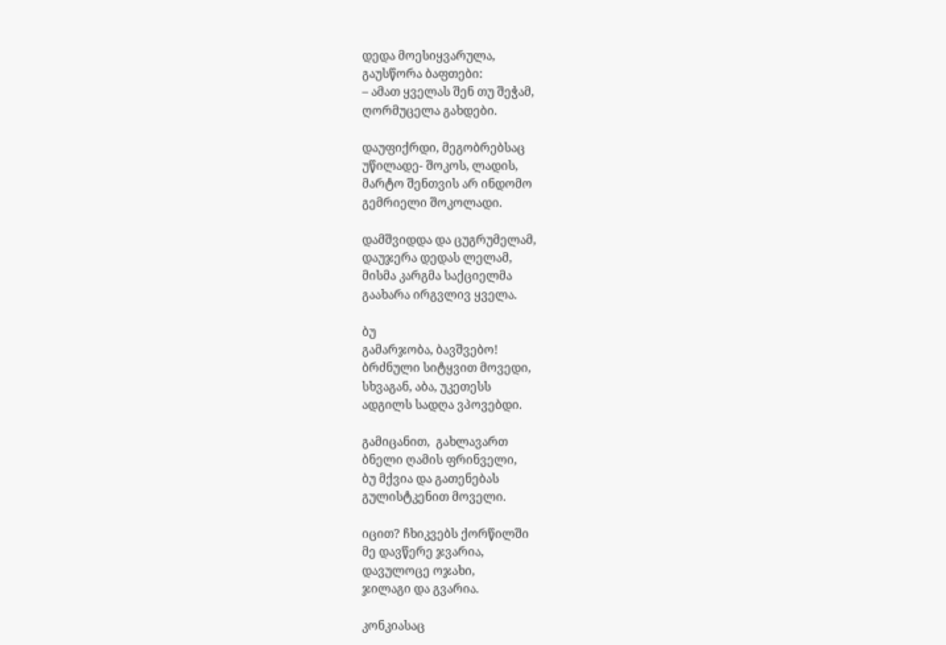დედა მოესიყვარულა,
გაუსწორა ბაფთები:
– ამათ ყველას შენ თუ შეჭამ,
ღორმუცელა გახდები.

დაუფიქრდი, მეგობრებსაც
უწილადე- შოკოს, ლადის,
მარტო შენთვის არ ინდომო
გემრიელი შოკოლადი.

დამშვიდდა და ცუგრუმელამ,
დაუჯერა დედას ლელამ,
მისმა კარგმა საქციელმა
გაახარა ირგვლივ ყველა.

ბუ
გამარჯობა, ბავშვებო!
ბრძნული სიტყვით მოვედი,
სხვაგან, აბა, უკეთესს
ადგილს სადღა ვპოვებდი.

გამიცანით,  გახლავართ
ბნელი ღამის ფრინველი,
ბუ მქვია და გათენებას
გულისტკენით მოველი.

იცით? ჩხიკვებს ქორწილში
მე დავწერე ჯვარია,
დავულოცე ოჯახი,
ჯილაგი და გვარია.

კონკიასაც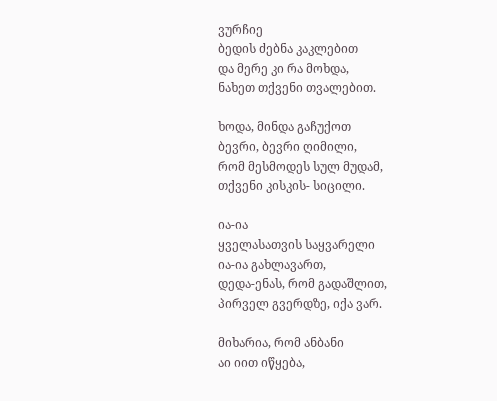ვურჩიე
ბედის ძებნა კაკლებით
და მერე კი რა მოხდა,
ნახეთ თქვენი თვალებით.

ხოდა, მინდა გაჩუქოთ
ბევრი, ბევრი ღიმილი,
რომ მესმოდეს სულ მუდამ,
თქვენი კისკის- სიცილი.

ია-ია
ყველასათვის საყვარელი
ია-ია გახლავართ,
დედა-ენას, რომ გადაშლით,
პირველ გვერდზე, იქა ვარ.

მიხარია, რომ ანბანი
აი იით იწყება,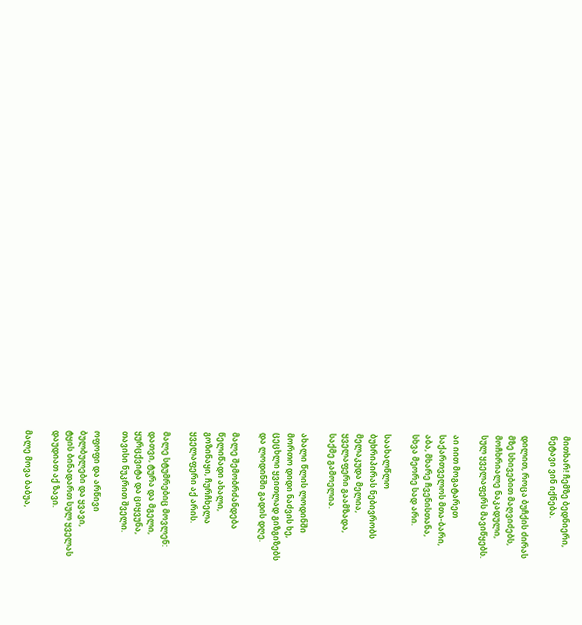მითხარ! ჩემზე ბედნიერი,
ნეტავი ვინ იქნება.

დილით, როცა ბუჩქის ძირას
მზე სხივებით მაღვიძებს,
მოჩხრიალე ნაკადული,
სულ ყველაფერს მავიწყებს.

აი იით მოგატარეთ
საქართველოს მთა-ბარი,
აბა, მხარე ჩვენისთანა,
სხვა მეორე სად არი.

საახალწლო
ბუხრიპირას ნებივრობს
მელაკუდა მელია,
ყველაფერი გაამზადა,
საქმე გამოელია.

ახალი წლის ლოდინში
მორთო დიდი ნაძვის ხე,
ცეცხლი ყვითლად გიზგიზებს
და ლოდინში გადის დღე.

მალე შემობრძანდება
წელიწადი ახალი,
გოზინაყი, ჩურჩხელა
ყველაფერი აქ არის.

მალე სტუმრებიც მოვლენ:
დათვი, ტურა და მგელი,
ყურცქვიტა და ციყვუნა,
თავისი ნუკრით შველი.

ოფოფი და არწივი
ბულბულები და ყვავი,
ტყის ბინადართ სულ ყველას
დაუდიათ აქ ზავი.

მალე მოვა ბაბუა,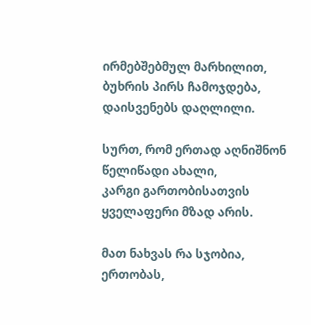ირმებშებმულ მარხილით,
ბუხრის პირს ჩამოჯდება,
დაისვენებს დაღლილი.

სურთ, რომ ერთად აღნიშნონ
წელიწადი ახალი,
კარგი გართობისათვის
ყველაფერი მზად არის.

მათ ნახვას რა სჯობია,
ერთობას,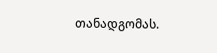თანადგომას.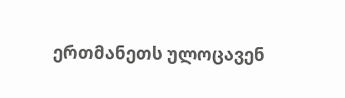ერთმანეთს ულოცავენ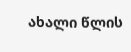ახალი წლის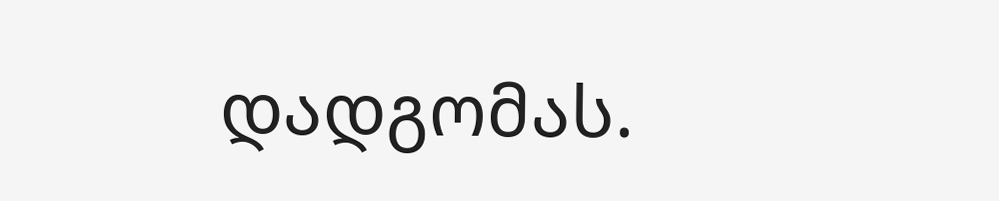დადგომას.